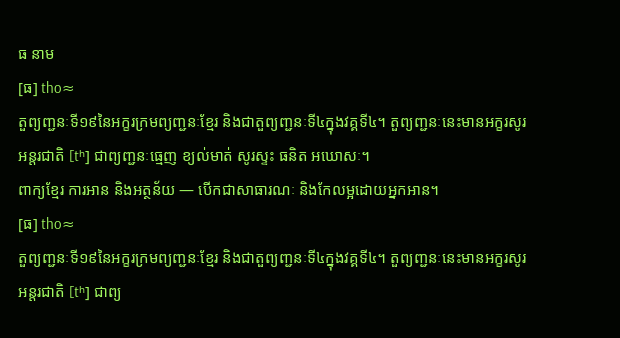ធ នាម
[ធ] tho≈
តួព្យញ្ជនៈទី១៩នៃអក្ខរក្រមព្យញ្ជនៈខ្មែរ និងជាតួព្យញ្ជនៈទី៤ក្នុងវគ្គទី៤។ តួព្យញ្ជនៈនេះមានអក្ខរសូរអន្តរជាតិ [tʰ] ជាព្យញ្ជនៈធ្មេញ ខ្យល់មាត់ សូរស្ទះ ធនិត អឃោសៈ។
ពាក្យខ្មែរ ការអាន និងអត្ថន័យ — បើកជាសាធារណៈ និងកែលម្អដោយអ្នកអាន។
[ធ] tho≈
តួព្យញ្ជនៈទី១៩នៃអក្ខរក្រមព្យញ្ជនៈខ្មែរ និងជាតួព្យញ្ជនៈទី៤ក្នុងវគ្គទី៤។ តួព្យញ្ជនៈនេះមានអក្ខរសូរអន្តរជាតិ [tʰ] ជាព្យ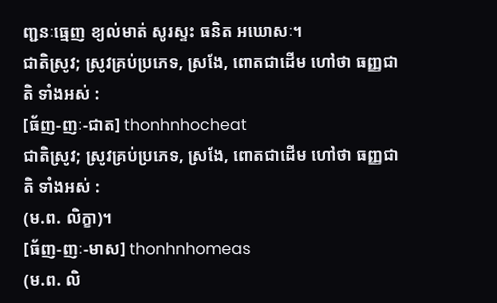ញ្ជនៈធ្មេញ ខ្យល់មាត់ សូរស្ទះ ធនិត អឃោសៈ។
ជាតិស្រូវ; ស្រូវគ្រប់ប្រភេទ, ស្រងែ, ពោតជាដើម ហៅថា ធញ្ញជាតិ ទាំងអស់ :
[ធ័ញ-ញៈ-ជាត] thonhnhocheat
ជាតិស្រូវ; ស្រូវគ្រប់ប្រភេទ, ស្រងែ, ពោតជាដើម ហៅថា ធញ្ញជាតិ ទាំងអស់ :
(ម.ព. លិក្ខា)។
[ធ័ញ-ញៈ-មាស] thonhnhomeas
(ម.ព. លិ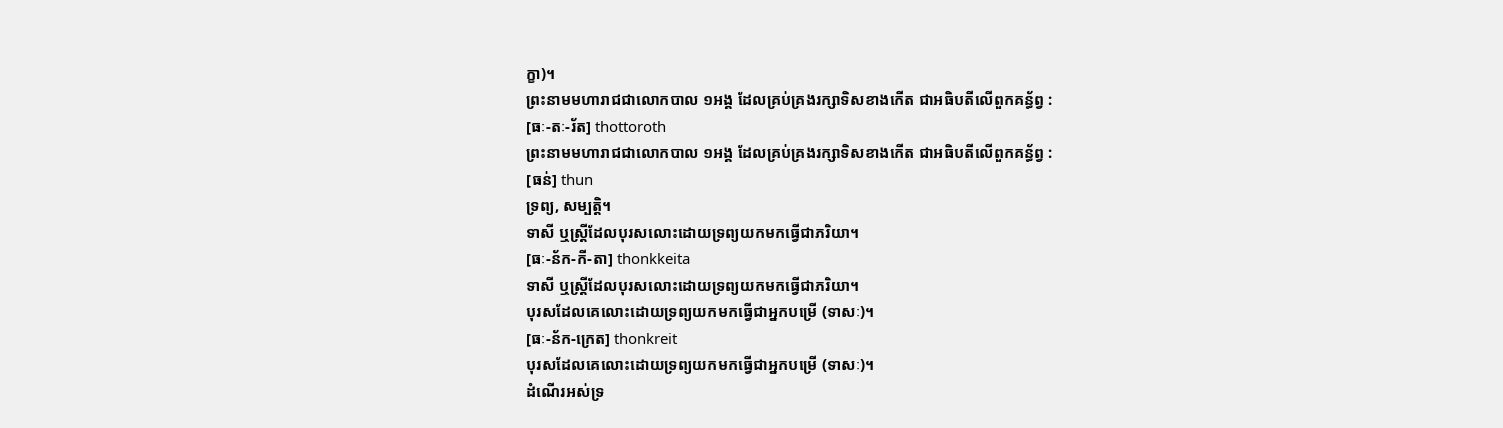ក្ខា)។
ព្រះនាមមហារាជជាលោកបាល ១អង្គ ដែលគ្រប់គ្រងរក្សាទិសខាងកើត ជាអធិបតីលើពួកគន្ធ័ព្វ :
[ធៈ-តៈ-រ័ត] thottoroth
ព្រះនាមមហារាជជាលោកបាល ១អង្គ ដែលគ្រប់គ្រងរក្សាទិសខាងកើត ជាអធិបតីលើពួកគន្ធ័ព្វ :
[ធន់] thun
ទ្រព្យ, សម្បត្តិ។
ទាសី ឬស្ត្រីដែលបុរសលោះដោយទ្រព្យយកមកធ្វើជាភរិយា។
[ធៈ-ន័ក-កី-តា] thonkkeita
ទាសី ឬស្ត្រីដែលបុរសលោះដោយទ្រព្យយកមកធ្វើជាភរិយា។
បុរសដែលគេលោះដោយទ្រព្យយកមកធ្វើជាអ្នកបម្រើ (ទាសៈ)។
[ធៈ-ន័ក-ក្រេត] thonkreit
បុរសដែលគេលោះដោយទ្រព្យយកមកធ្វើជាអ្នកបម្រើ (ទាសៈ)។
ដំណើរអស់ទ្រ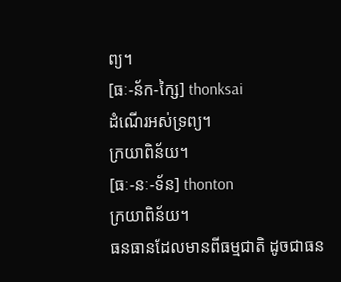ព្យ។
[ធៈ-ន័ក-ក្សៃ] thonksai
ដំណើរអស់ទ្រព្យ។
ក្រយាពិន័យ។
[ធៈ-នៈ-ទ័ន] thonton
ក្រយាពិន័យ។
ធនធានដែលមានពីធម្មជាតិ ដូចជាធន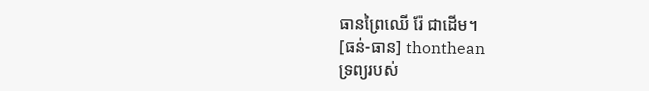ធានព្រៃឈើ រ៉ែ ជាដើម។
[ធន់-ធាន] thonthean
ទ្រព្យរបស់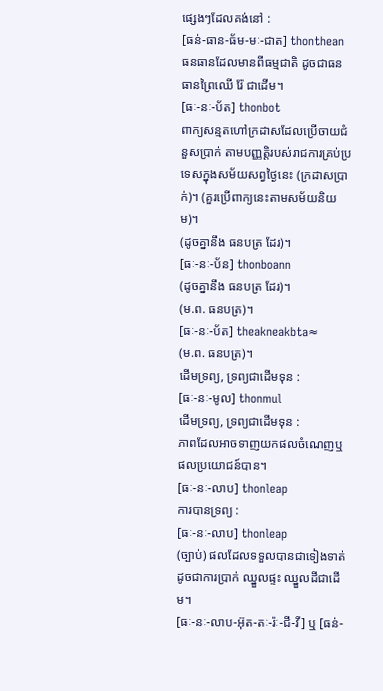ផ្សេងៗដែលគង់នៅ :
[ធន់-ធាន-ធ័ម-មៈ-ជាត] thonthean
ធនធានដែលមានពីធម្មជាតិ ដូចជាធនធានព្រៃឈើ រ៉ែ ជាដើម។
[ធៈ-នៈ-ប័ត] thonbot
ពាក្យសន្មតហៅក្រដាសដែលប្រើចាយជំនួសប្រាក់ តាមបញ្ញត្តិរបស់រាជការគ្រប់ប្រទេសក្នុងសម័យសព្វថ្ងៃនេះ (ក្រដាសប្រាក់)។ (គួរប្រើពាក្យនេះតាមសម័យនិយម)។
(ដូចគ្នានឹង ធនបត្រ ដែរ)។
[ធៈ-នៈ-ប័ន] thonboann
(ដូចគ្នានឹង ធនបត្រ ដែរ)។
(ម.ព. ធនបត្រ)។
[ធៈ-នៈ-ប័ត] theakneakbta≈
(ម.ព. ធនបត្រ)។
ដើមទ្រព្យ, ទ្រព្យជាដើមទុន :
[ធៈ-នៈ-មូល] thonmul
ដើមទ្រព្យ, ទ្រព្យជាដើមទុន :
ភាពដែលអាចទាញយកផលចំណេញឬផលប្រយោជន៍បាន។
[ធៈ-នៈ-លាប] thonleap
ការបានទ្រព្យ :
[ធៈ-នៈ-លាប] thonleap
(ច្បាប់) ផលដែលទទួលបានជាទៀងទាត់ ដូចជាការប្រាក់ ឈ្នួលផ្ទះ ឈ្នួលដីជាដើម។
[ធៈ-នៈ-លាប-អ៊ុត-តៈ-រ៉ៈ-ជី-វី] ឬ [ធន់-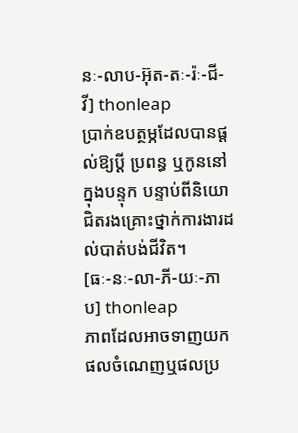នៈ-លាប-អ៊ុត-តៈ-រ៉ៈ-ជី-វី] thonleap
ប្រាក់ឧបត្ថម្ភដែលបានផ្ដល់ឱ្យប្ដី ប្រពន្ធ ឬកូននៅក្នុងបន្ទុក បន្ទាប់ពីនិយោជិតរងគ្រោះថ្នាក់ការងារដល់បាត់បង់ជីវិត។
[ធៈ-នៈ-លា-ភី-យៈ-ភាប] thonleap
ភាពដែលអាចទាញយកផលចំណេញឬផលប្រ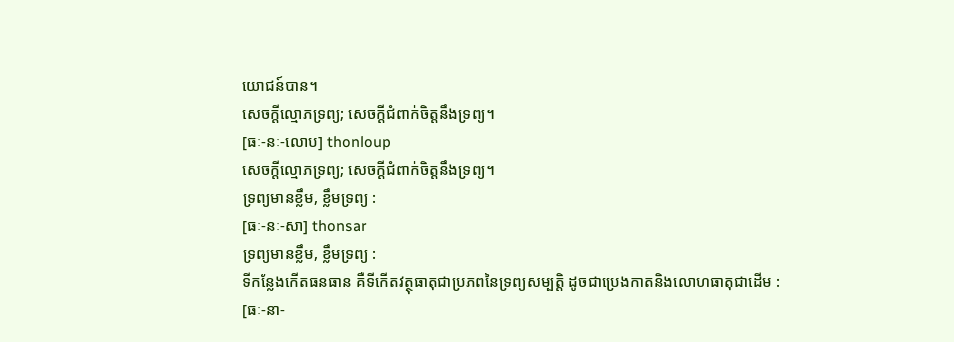យោជន៍បាន។
សេចក្ដីល្មោភទ្រព្យ; សេចក្ដីជំពាក់ចិត្តនឹងទ្រព្យ។
[ធៈ-នៈ-លោប] thonloup
សេចក្ដីល្មោភទ្រព្យ; សេចក្ដីជំពាក់ចិត្តនឹងទ្រព្យ។
ទ្រព្យមានខ្លឹម, ខ្លឹមទ្រព្យ :
[ធៈ-នៈ-សា] thonsar
ទ្រព្យមានខ្លឹម, ខ្លឹមទ្រព្យ :
ទីកន្លែងកើតធនធាន គឺទីកើតវត្ថុធាតុជាប្រភពនៃទ្រព្យសម្បត្តិ ដូចជាប្រេងកាតនិងលោហធាតុជាដើម :
[ធៈ-នា-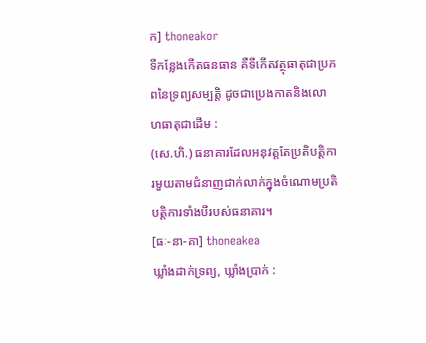ក] thoneakor
ទីកន្លែងកើតធនធាន គឺទីកើតវត្ថុធាតុជាប្រភពនៃទ្រព្យសម្បត្តិ ដូចជាប្រេងកាតនិងលោហធាតុជាដើម :
(សេ.ហិ.) ធនាគារដែលអនុវត្តតែប្រតិបត្តិការមួយតាមជំនាញជាក់លាក់ក្នុងចំណោមប្រតិបត្តិការទាំងបីរបស់ធនាគារ។
[ធៈ-នា-គា] thoneakea
ឃ្លាំងដាក់ទ្រព្យ, ឃ្លាំងប្រាក់ :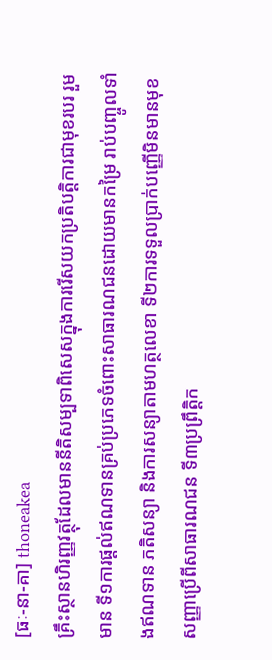[ធៈ-នា-គា] thoneakea
គ្រឹះស្ថានហិរញ្ញវត្ថុដែលមាននីតិសម្បទាពិសេសក្នុងការរើសយកប្រតិបត្តិការជាមុខរបរ រួមមាន ទី១ការផ្ដល់ឥណទានគ្រប់ប្រភេទចំពោះសាធារណជនដោយមានកម្រៃ រាប់បញ្ចូលទាំងឥណទាន ភតិសន្យា និងការសន្យាតាមហត្ថលេខា ទី២ការទទួលប្រាក់បញ្ញើមិនមានមុខសញ្ញាប្រើពីសាធារណជន ទី៣ប្រព្រឹត្តិក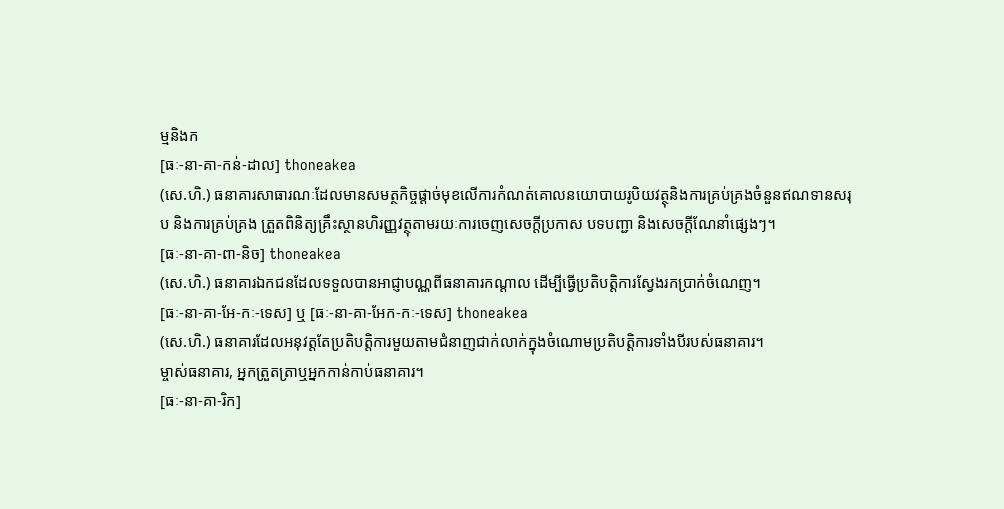ម្មនិងក
[ធៈ-នា-គា-កន់-ដាល] thoneakea
(សេ.ហិ.) ធនាគារសាធារណៈដែលមានសមត្ថកិច្ចផ្ដាច់មុខលើការកំណត់គោលនយោបាយរូបិយវត្ថុនិងការគ្រប់គ្រងចំនួនឥណទានសរុប និងការគ្រប់គ្រង ត្រួតពិនិត្យគ្រឹះស្ថានហិរញ្ញវត្ថុតាមរយៈការចេញសេចក្ដីប្រកាស បទបញ្ជា និងសេចក្ដីណែនាំផ្សេងៗ។
[ធៈ-នា-គា-ពា-និច] thoneakea
(សេ.ហិ.) ធនាគារឯកជនដែលទទួលបានអាជ្ញាបណ្ណពីធនាគារកណ្ដាល ដើម្បីធ្វើប្រតិបត្តិការស្វែងរកប្រាក់ចំណេញ។
[ធៈ-នា-គា-អែ-កៈ-ទេស] ឬ [ធៈ-នា-គា-អែក-កៈ-ទេស] thoneakea
(សេ.ហិ.) ធនាគារដែលអនុវត្តតែប្រតិបត្តិការមួយតាមជំនាញជាក់លាក់ក្នុងចំណោមប្រតិបត្តិការទាំងបីរបស់ធនាគារ។
ម្ចាស់ធនាគារ, អ្នកត្រួតត្រាឬអ្នកកាន់កាប់ធនាគារ។
[ធៈ-នា-គា-រិក]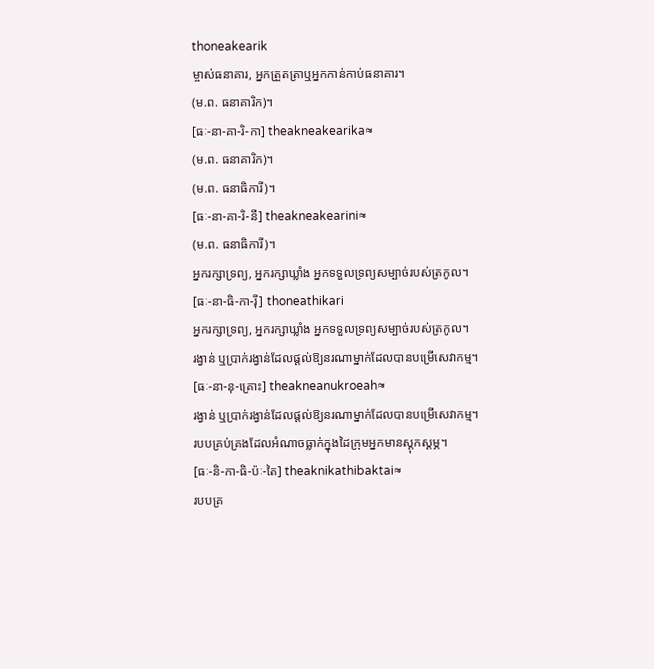thoneakearik
ម្ចាស់ធនាគារ, អ្នកត្រួតត្រាឬអ្នកកាន់កាប់ធនាគារ។
(ម.ព. ធនាគារិក)។
[ធៈ-នា-គា-រិ-កា] theakneakearika≈
(ម.ព. ធនាគារិក)។
(ម.ព. ធនាធិការី)។
[ធៈ-នា-គា-រិ-នី] theakneakearini≈
(ម.ព. ធនាធិការី)។
អ្នករក្សាទ្រព្យ, អ្នករក្សាឃ្លាំង អ្នកទទួលទ្រព្យសម្បាច់របស់ត្រកូល។
[ធៈ-នា-ធិ-កា-រ៉ី] thoneathikari
អ្នករក្សាទ្រព្យ, អ្នករក្សាឃ្លាំង អ្នកទទួលទ្រព្យសម្បាច់របស់ត្រកូល។
រង្វាន់ ឬប្រាក់រង្វាន់ដែលផ្ដល់ឱ្យនរណាម្នាក់ដែលបានបម្រើសេវាកម្ម។
[ធៈ-នា-នុ-គ្រោះ] theakneanukroeah≈
រង្វាន់ ឬប្រាក់រង្វាន់ដែលផ្ដល់ឱ្យនរណាម្នាក់ដែលបានបម្រើសេវាកម្ម។
របបគ្រប់គ្រងដែលអំណាចធ្លាក់ក្នុងដៃក្រុមអ្នកមានស្ដុកស្ដម្ភ។
[ធៈ-និ-កា-ធិ-ប៉ៈ-តៃ] theaknikathibaktai≈
របបគ្រ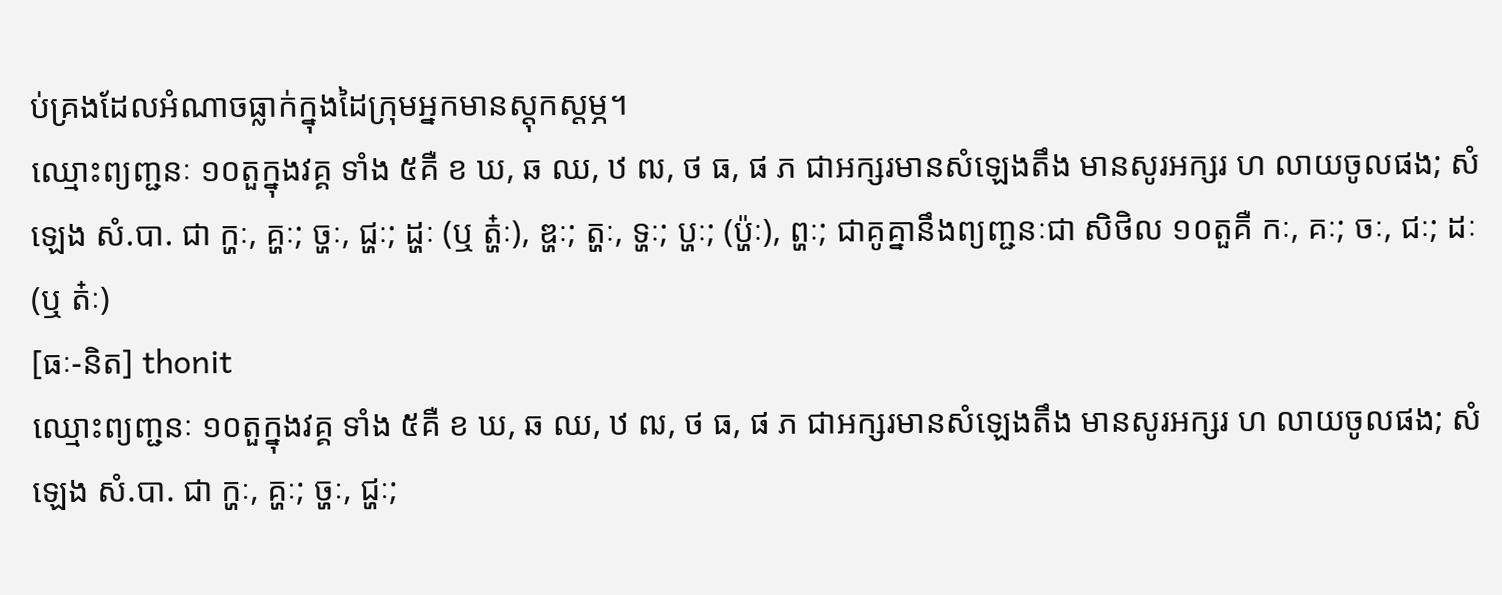ប់គ្រងដែលអំណាចធ្លាក់ក្នុងដៃក្រុមអ្នកមានស្ដុកស្ដម្ភ។
ឈ្មោះព្យញ្ជនៈ ១០តួក្នុងវគ្គ ទាំង ៥គឺ ខ ឃ, ឆ ឈ, ឋ ឍ, ថ ធ, ផ ភ ជាអក្សរមានសំឡេងតឹង មានសូរអក្សរ ហ លាយចូលផង; សំឡេង សំ.បា. ជា ក្ហៈ, គ្ហៈ; ច្ហៈ, ជ្ហៈ; ដ្ហៈ (ឬ ត្ហ៎ៈ), ឌ្ហៈ; ត្ហៈ, ទ្ហៈ; ប្ហៈ; (ប៉្ហៈ), ព្ហៈ; ជាគូគ្នានឹងព្យញ្ជនៈជា សិថិល ១០តួគឺ កៈ, គៈ; ចៈ, ជៈ; ដៈ (ឬ ត៎ៈ)
[ធៈ-និត] thonit
ឈ្មោះព្យញ្ជនៈ ១០តួក្នុងវគ្គ ទាំង ៥គឺ ខ ឃ, ឆ ឈ, ឋ ឍ, ថ ធ, ផ ភ ជាអក្សរមានសំឡេងតឹង មានសូរអក្សរ ហ លាយចូលផង; សំឡេង សំ.បា. ជា ក្ហៈ, គ្ហៈ; ច្ហៈ, ជ្ហៈ;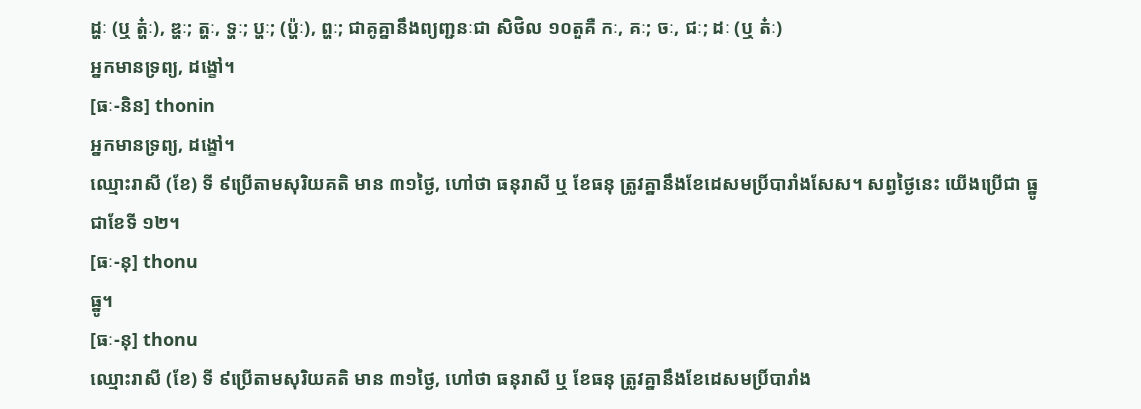ដ្ហៈ (ឬ ត្ហ៎ៈ), ឌ្ហៈ; ត្ហៈ, ទ្ហៈ; ប្ហៈ; (ប៉្ហៈ), ព្ហៈ; ជាគូគ្នានឹងព្យញ្ជនៈជា សិថិល ១០តួគឺ កៈ, គៈ; ចៈ, ជៈ; ដៈ (ឬ ត៎ៈ)
អ្នកមានទ្រព្យ, ដង្ខៅ។
[ធៈ-និន] thonin
អ្នកមានទ្រព្យ, ដង្ខៅ។
ឈ្មោះរាសី (ខែ) ទី ៩ប្រើតាមសុរិយគតិ មាន ៣១ថ្ងៃ, ហៅថា ធនុរាសី ឬ ខែធនុ ត្រូវគ្នានឹងខែដេសមប្រិ៍បារាំងសែស។ សព្វថ្ងៃនេះ យើងប្រើជា ធ្នូ ជាខែទី ១២។
[ធៈ-នុ] thonu
ធ្នូ។
[ធៈ-នុ] thonu
ឈ្មោះរាសី (ខែ) ទី ៩ប្រើតាមសុរិយគតិ មាន ៣១ថ្ងៃ, ហៅថា ធនុរាសី ឬ ខែធនុ ត្រូវគ្នានឹងខែដេសមប្រិ៍បារាំង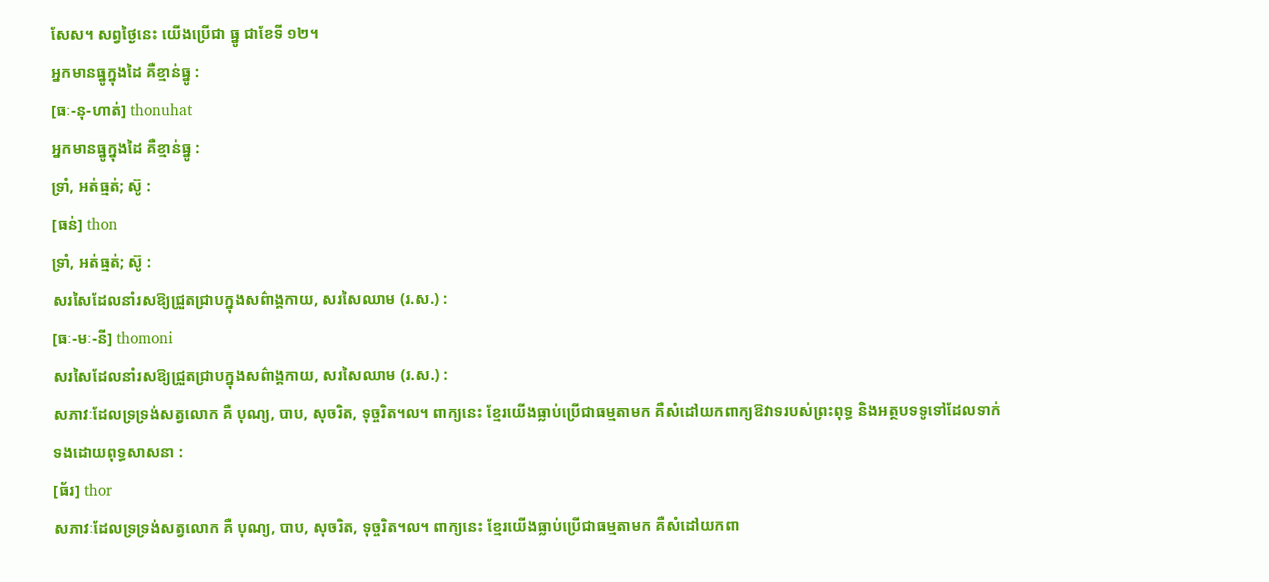សែស។ សព្វថ្ងៃនេះ យើងប្រើជា ធ្នូ ជាខែទី ១២។
អ្នកមានធ្នូក្នុងដៃ គឺខ្មាន់ធ្នូ :
[ធៈ-នុ-ហាត់] thonuhat
អ្នកមានធ្នូក្នុងដៃ គឺខ្មាន់ធ្នូ :
ទ្រាំ, អត់ធ្មត់; ស៊ូ :
[ធន់] thon
ទ្រាំ, អត់ធ្មត់; ស៊ូ :
សរសៃដែលនាំរសឱ្យជ្រួតជ្រាបក្នុងសព៌ាង្គកាយ, សរសៃឈាម (រ.ស.) :
[ធៈ-មៈ-នី] thomoni
សរសៃដែលនាំរសឱ្យជ្រួតជ្រាបក្នុងសព៌ាង្គកាយ, សរសៃឈាម (រ.ស.) :
សភាវៈដែលទ្រទ្រង់សត្វលោក គឺ បុណ្យ, បាប, សុចរិត, ទុច្ចរិត។ល។ ពាក្យនេះ ខ្មែរយើងធ្លាប់ប្រើជាធម្មតាមក គឺសំដៅយកពាក្យឱវាទរបស់ព្រះពុទ្ធ និងអត្ថបទទូទៅដែលទាក់ទងដោយពុទ្ធសាសនា :
[ធ័រ] thor
សភាវៈដែលទ្រទ្រង់សត្វលោក គឺ បុណ្យ, បាប, សុចរិត, ទុច្ចរិត។ល។ ពាក្យនេះ ខ្មែរយើងធ្លាប់ប្រើជាធម្មតាមក គឺសំដៅយកពា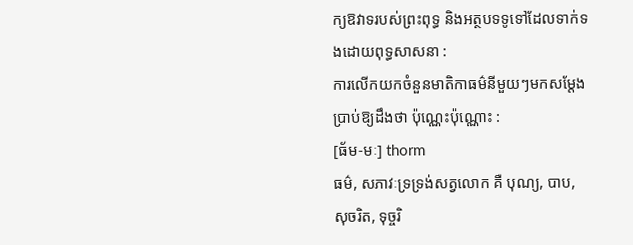ក្យឱវាទរបស់ព្រះពុទ្ធ និងអត្ថបទទូទៅដែលទាក់ទងដោយពុទ្ធសាសនា :
ការលើកយកចំនួនមាតិកាធម៌នីមួយៗមកសម្ដែងប្រាប់ឱ្យដឹងថា ប៉ុណ្ណេះប៉ុណ្ណោះ :
[ធ័ម-មៈ] thorm
ធម៌, សភាវៈទ្រទ្រង់សត្វលោក គឺ បុណ្យ, បាប, សុចរិត, ទុច្ចរិ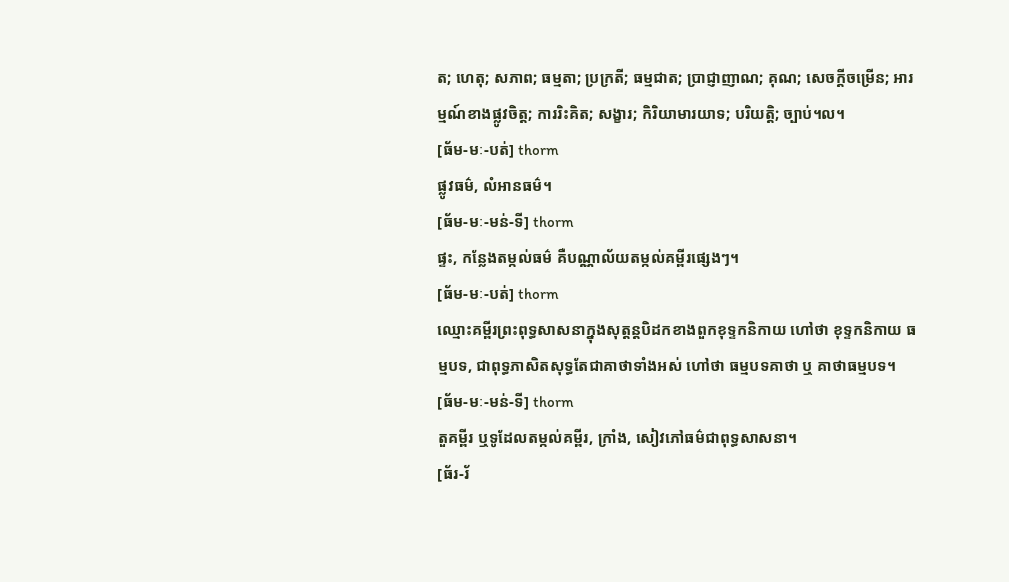ត; ហេតុ; សភាព; ធម្មតា; ប្រក្រតី; ធម្មជាត; ប្រាជ្ញាញាណ; គុណ; សេចក្ដីចម្រើន; អារម្មណ៍ខាងផ្លូវចិត្ត; ការរិះគិត; សង្ខារ; កិរិយាមារយាទ; បរិយត្តិ; ច្បាប់។ល។
[ធ័ម-មៈ-បត់] thorm
ផ្លូវធម៌, លំអានធម៌។
[ធ័ម-មៈ-មន់-ទី] thorm
ផ្ទះ, កន្លែងតម្កល់ធម៌ គឺបណ្ណាល័យតម្កល់គម្ពីរផ្សេងៗ។
[ធ័ម-មៈ-បត់] thorm
ឈ្មោះគម្ពីរព្រះពុទ្ធសាសនាក្នុងសុត្តន្តបិដកខាងពួកខុទ្ទកនិកាយ ហៅថា ខុទ្ទកនិកាយ ធម្មបទ, ជាពុទ្ធភាសិតសុទ្ធតែជាគាថាទាំងអស់ ហៅថា ធម្មបទគាថា ឬ គាថាធម្មបទ។
[ធ័ម-មៈ-មន់-ទី] thorm
តួគម្ពីរ ឬទូដែលតម្កល់គម្ពីរ, ក្រាំង, សៀវភៅធម៌ជាពុទ្ធសាសនា។
[ធ័រ-រ័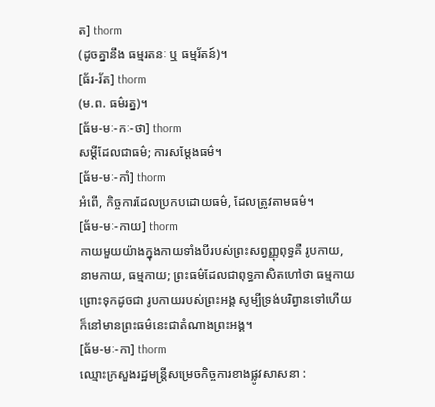ត] thorm
(ដូចគ្នានឹង ធម្មរតនៈ ឬ ធម្មរ័តន៍)។
[ធ័រ-រ័ត] thorm
(ម.ព. ធម៌រត្ន)។
[ធ័ម-មៈ-កៈ-ថា] thorm
សម្ដីដែលជាធម៌; ការសម្ដែងធម៌។
[ធ័ម-មៈ-កាំ] thorm
អំពើ, កិច្ចការដែលប្រកបដោយធម៌, ដែលត្រូវតាមធម៌។
[ធ័ម-មៈ-កាយ] thorm
កាយមួយយ៉ាងក្នុងកាយទាំងបីរបស់ព្រះសព្វញ្ញុពុទ្ធគឺ រូបកាយ, នាមកាយ, ធម្មកាយ; ព្រះធម៌ដែលជាពុទ្ធភាសិតហៅថា ធម្មកាយ ព្រោះទុកដូចជា រូបកាយរបស់ព្រះអង្គ សូម្បីទ្រង់បរិព្វានទៅហើយ ក៏នៅមានព្រះធម៌នេះជាតំណាងព្រះអង្គ។
[ធ័ម-មៈ-កា] thorm
ឈ្មោះក្រសួងរដ្ឋមន្ត្រីសម្រេចកិច្ចការខាងផ្លូវសាសនា :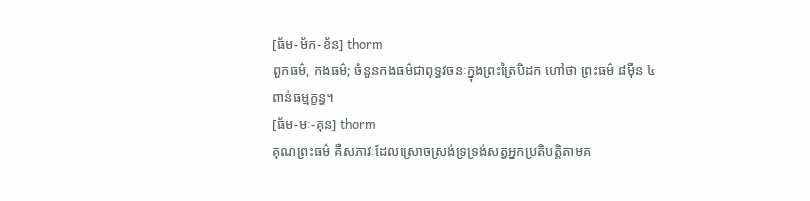[ធ័ម-ម័ក-ខ័ន] thorm
ពួកធម៌, កងធម៌; ចំនួនកងធម៌ជាពុទ្ធវចនៈក្នុងព្រះត្រៃបិដក ហៅថា ព្រះធម៌ ៨ម៉ឺន ៤ពាន់ធម្មក្ខន្ធ។
[ធ័ម-មៈ-គុន] thorm
គុណព្រះធម៌ គឺសភាវៈដែលស្រោចស្រង់ទ្រទ្រង់សត្វអ្នកប្រតិបត្តិតាមគ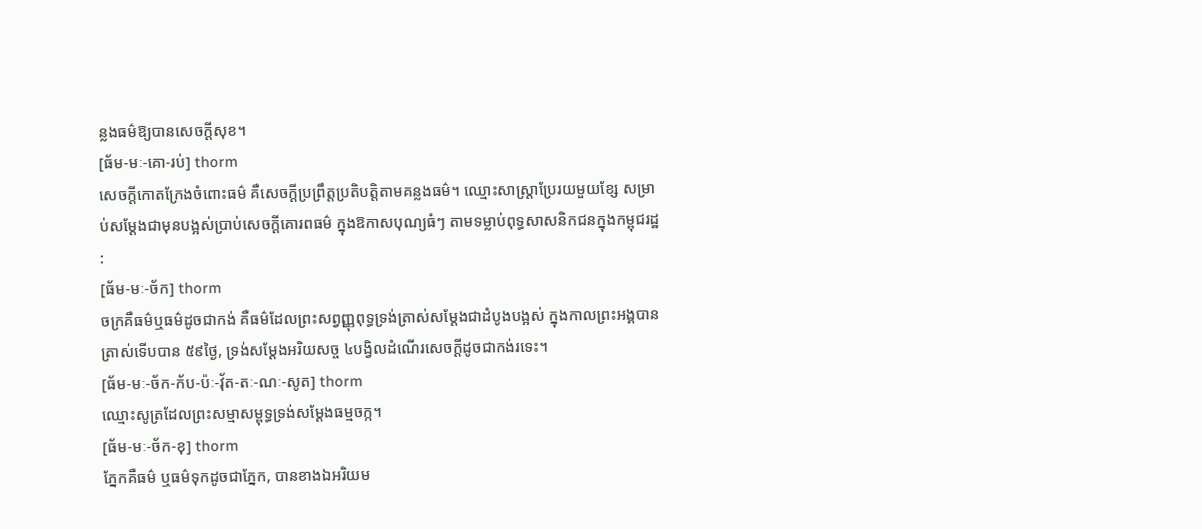ន្លងធម៌ឱ្យបានសេចក្ដីសុខ។
[ធ័ម-មៈ-គោ-រប់] thorm
សេចក្ដីកោតក្រែងចំពោះធម៌ គឺសេចក្ដីប្រព្រឹត្តប្រតិបត្តិតាមគន្លងធម៌។ ឈ្មោះសាស្ត្រាប្រែរយមួយខ្សែ សម្រាប់សម្ដែងជាមុនបង្អស់ប្រាប់សេចក្ដីគោរពធម៌ ក្នុងឱកាសបុណ្យធំៗ តាមទម្លាប់ពុទ្ធសាសនិកជនក្នុងកម្ពុជរដ្ឋ :
[ធ័ម-មៈ-ច័ក] thorm
ចក្រគឺធម៌ឬធម៌ដូចជាកង់ គឺធម៌ដែលព្រះសព្វញ្ញុពុទ្ធទ្រង់ត្រាស់សម្ដែងជាដំបូងបង្អស់ ក្នុងកាលព្រះអង្គបានត្រាស់ទើបបាន ៥៩ថ្ងៃ, ទ្រង់សម្ដែងអរិយសច្ច ៤បង្វិលដំណើរសេចក្ដីដូចជាកង់រទេះ។
[ធ័ម-មៈ-ច័ក-ក័ប-ប៉ៈ-វ៉័ត-តៈ-ណៈ-សូត] thorm
ឈ្មោះសូត្រដែលព្រះសម្មាសម្ពុទ្ធទ្រង់សម្ដែងធម្មចក្ក។
[ធ័ម-មៈ-ច័ក-ខុ] thorm
ភ្នែកគឺធម៌ ឬធម៌ទុកដូចជាភ្នែក, បានខាងឯអរិយម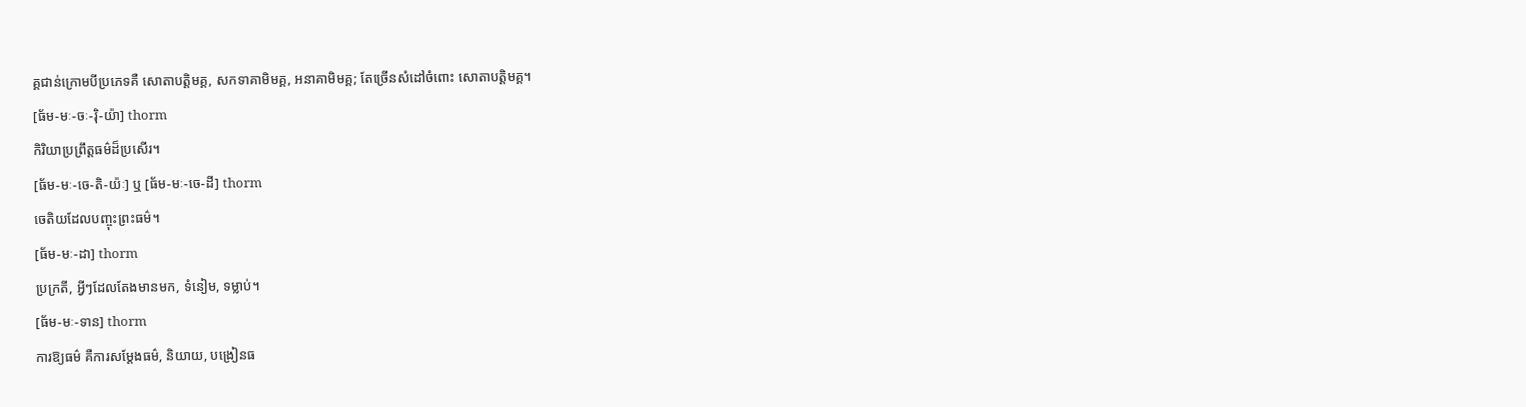គ្គជាន់ក្រោមបីប្រភេទគឺ សោតាបត្តិមគ្គ, សកទាគាមិមគ្គ, អនាគាមិមគ្គ; តែច្រើនសំដៅចំពោះ សោតាបត្តិមគ្គ។
[ធ័ម-មៈ-ចៈ-រ៉ិ-យ៉ា] thorm
កិរិយាប្រព្រឹត្តធម៌ដ៏ប្រសើរ។
[ធ័ម-មៈ-ចេ-តិ-យ៉ៈ] ឬ [ធ័ម-មៈ-ចេ-ដី] thorm
ចេតិយដែលបញ្ចុះព្រះធម៌។
[ធ័ម-មៈ-ដា] thorm
ប្រក្រតី, អ្វីៗដែលតែងមានមក, ទំនៀម, ទម្លាប់។
[ធ័ម-មៈ-ទាន] thorm
ការឱ្យធម៌ គឺការសម្ដែងធម៌, និយាយ, បង្រៀនធ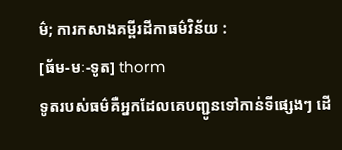ម៌; ការកសាងគម្ពីរដីកាធម៌វិន័យ :
[ធ័ម-មៈ-ទូត] thorm
ទូតរបស់ធម៌គឺអ្នកដែលគេបញ្ជូនទៅកាន់ទីផ្សេងៗ ដើ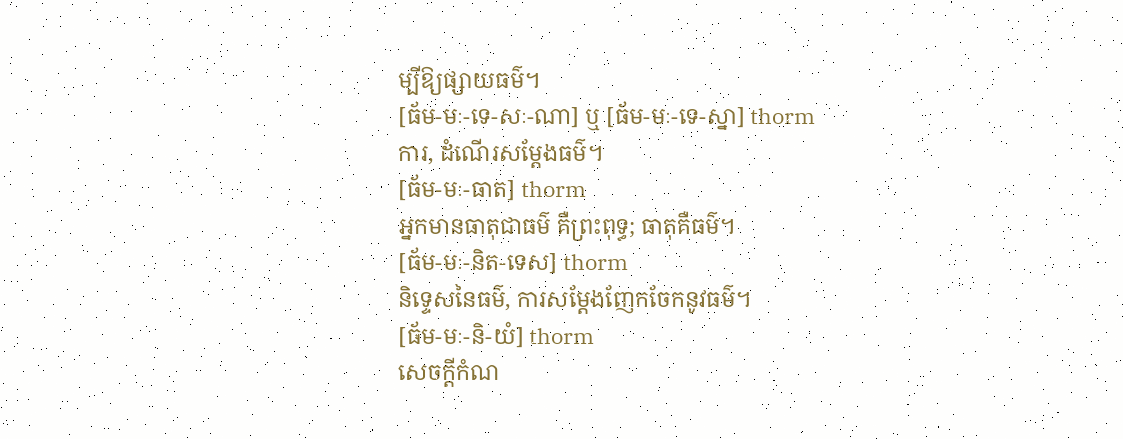ម្បីឱ្យផ្សាយធម៌។
[ធ័ម-មៈ-ទេ-សៈ-ណា] ឬ [ធ័ម-មៈ-ទេ-ស្នា] thorm
ការ, ដំណើរសម្ដែងធម៌។
[ធ័ម-មៈ-ធាត] thorm
អ្នកមានធាតុជាធម៌ គឺព្រះពុទ្ធ; ធាតុគឺធម៌។
[ធ័ម-មៈ-និត-ទេស] thorm
និទ្ទេសនៃធម៌, ការសម្ដែងញែកចែកនូវធម៌។
[ធ័ម-មៈ-និ-យំ] thorm
សេចក្ដីកំណ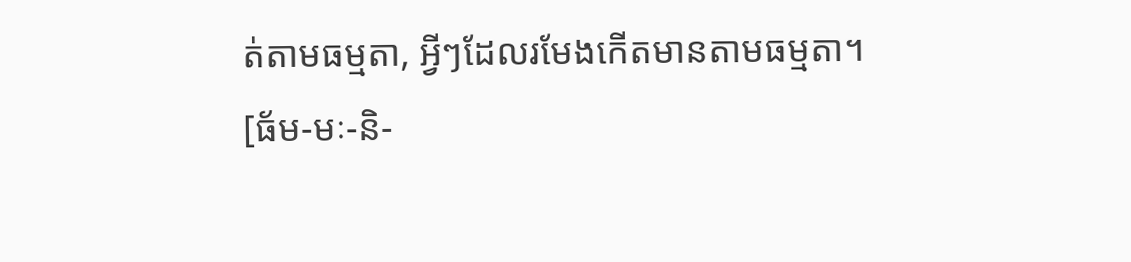ត់តាមធម្មតា, អ្វីៗដែលរមែងកើតមានតាមធម្មតា។
[ធ័ម-មៈ-និ-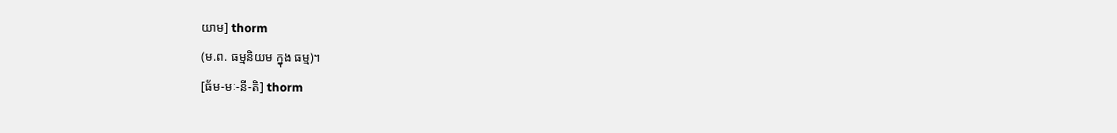យាម] thorm
(ម.ព. ធម្មនិយម ក្នុង ធម្ម)។
[ធ័ម-មៈ-នី-តិ] thorm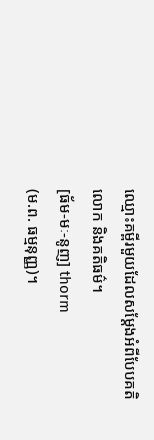ឈ្មោះគម្ពីរមួយដែលសម្ដែងអំពីបែបគតិលោក និងគតិធម៌។
[ធ័ម-មៈ-នូញ] thorm
(ម.ព. ធម្មនុញ្ញ)។